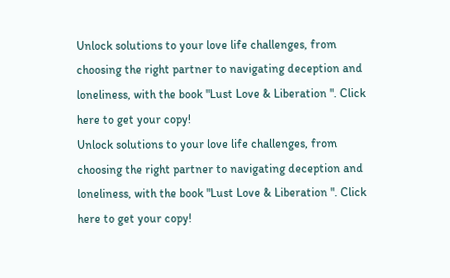Unlock solutions to your love life challenges, from choosing the right partner to navigating deception and loneliness, with the book "Lust Love & Liberation ". Click here to get your copy!
Unlock solutions to your love life challenges, from choosing the right partner to navigating deception and loneliness, with the book "Lust Love & Liberation ". Click here to get your copy!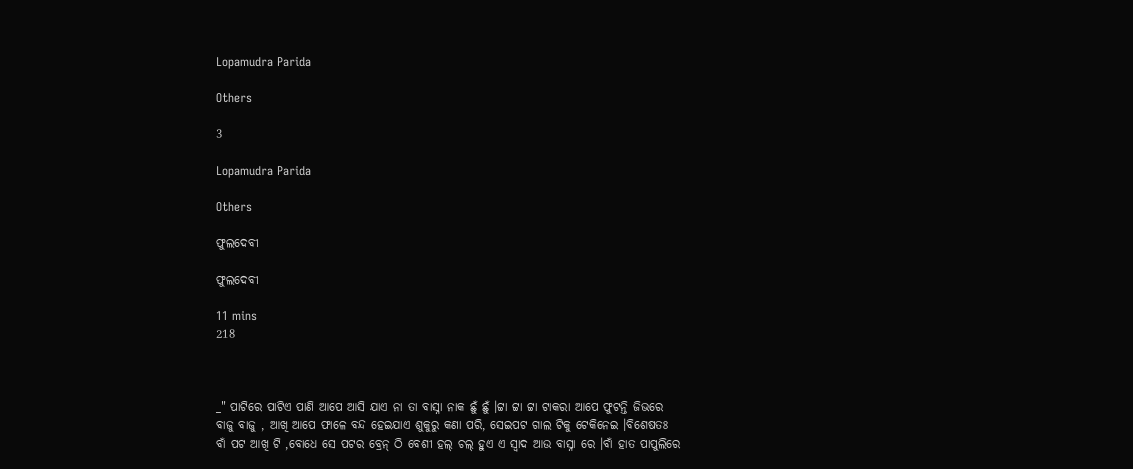Lopamudra Parida

Others

3

Lopamudra Parida

Others

ଫୁଲଦେବୀ

ଫୁଲଦେବୀ

11 mins
218



_" ପାଟିରେ ପାଟିଏ ପାଣି ଆପେ ଆସି ଯାଏ ନା ତା ବାସ୍ନା ନାକ ଛୁଁ ଛୁଁ ।ଟ୍ଟା ଟ୍ଟା ଟ୍ଟା ଟାକରା ଆପେ ଫୁଟନ୍ତି ଜିଭରେ ବାଜୁ ବାଜୁ , ଆଖି ଆପେ ଫାଳେ ବନ୍ଦ ହେଇଯାଏ ଶୁକୁରୁ କଣା ପରି, ସେଇପଟ ଗାଲ ଟିକୁ ଟେକିନେଇ ।ବିଶେଷତଃ ବାଁ ପଟ ଆଖି ଟି ,ବୋଧେ ସେ ପଟର ବ୍ରେନ୍ ଠି ବେଶୀ ହଲ୍ ଚଲ୍ ହୁଏ ଏ ସ୍ବାଦ ଆଉ ବାସ୍ନା ରେ ।ବାଁ ହାତ ପାପୁଲିରେ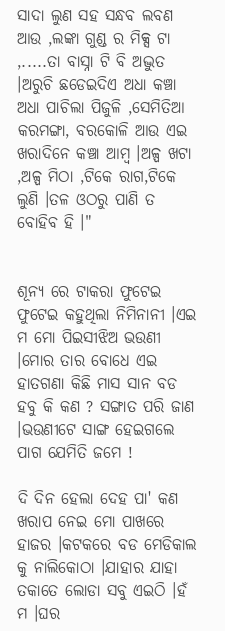ସାଦା ଲୁଣ ସହ ସନ୍ଧବ ଲବଣ ଆଉ ,ଲଙ୍କା ଗୁଣ୍ଡ ର ମିକ୍ସ ଟା ,.....ତା ବାସ୍ନା ଟି ବି ଅଦ୍ଭୁତ ।ଅରୁଚି ଛଡେଇଦିଏ ଅଧା କଞ୍ଚା ଅଧା ପାଚିଲା ପିଜୁଳି ,ସେମିତିଆ କରମଙ୍ଗା, ବରକୋଳି ଆଉ ଏଇ ଖରାଦିନେ କଞ୍ଚା ଆମ୍ବ ।ଅଳ୍ପ ଖଟା ,ଅଳ୍ପ ମିଠା ,ଟିକେ ରାଗ,ଟିକେ ଲୁଣି ।ତଳ ଓଠରୁ ପାଣି ତ ବୋହିବ ହି ।"


ଶୂନ୍ୟ ରେ ଟାକରା ଫୁଟେଇ ଫୁଟେଇ କହୁଥିଲା ନିମିନାନୀ ।ଏଇ ମ ମୋ ପିଇସୀଝିଅ ଭଉଣୀ ।ମୋର ତାର ବୋଧେ ଏଇ ହାତଗଣା କିଛି ମାସ ସାନ ବଡ ହବୁ କି କଣ ? ସଙ୍ଗାତ ପରି ଜାଣ ।ଭଉଣୀଟେ ସାଙ୍ଗ ହେଇଗଲେ ପାଗ ଯେମିତି ଜମେ !

ଦି ଦିନ ହେଲା ଦେହ ପା' କଣ ଖରାପ ନେଇ ମୋ ପାଖରେ ହାଜର ।କଟକରେ ବଡ ମେଡିକାଲ କୁ ନାଲିକୋଠା ।ଯାହାର ଯାହା ତକାତେ ଲୋଡା ସବୁ ଏଇଠି ।ହଁ ମ ।ଘର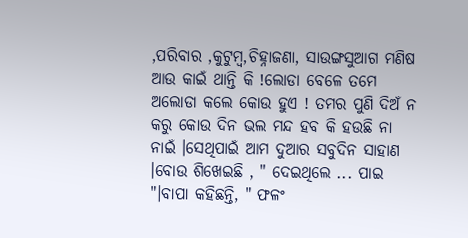,ପରିବାର ,କୁଟୁମ୍ବ,ଚିହ୍ନାଜଣା, ସାଉଙ୍ଗସୁଆଗ ମଣିଷ ଆଉ କାଇଁ ଥାନ୍ତି କି !ଲୋଡା ବେଳେ ତମେ ଅଲୋଡା କଲେ କୋଉ ହୁଏ ! ତମର ପୁଣି ଦିଅଁ ନ କରୁ କୋଉ ଦିନ ଭଲ ମନ୍ଦ ହବ କି ହଉଛି ନା ନାଇଁ ।ସେଥିପାଇଁ ଆମ ଦୁଆର ସବୁଦିନ ସାହାଣ ।ବୋଉ ଶିଖେଇଛି , " ଦେଇଥିଲେ ... ପାଇ "।ବାପା କହିଛନ୍ତି, " ଫଳଂ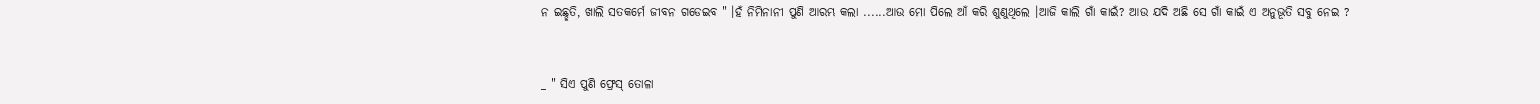ନ ଇଛ୍ଛତି, ଖାଲି ସତକର୍ମେ ଜୀବନ ଗଡେଇବ " ।ହଁ ନିମିନାନୀ ପୁଣି ଆରମ୍ଭ କଲା ......ଆଉ ମୋ ପିଲେ ଆଁ କରି ଶୁଣୁଥିଲେ ।ଆଜି କାଲି ଗାଁ କାଇଁ? ଆଉ ଯଦି ଅଛି ସେ ଗାଁ କାଇଁ ଏ ଅନୁଭୂତି ସବୁ ନେଇ ?


_ " ସିଏ ପୁଣି ଫ୍ରେସ୍ ତୋଳା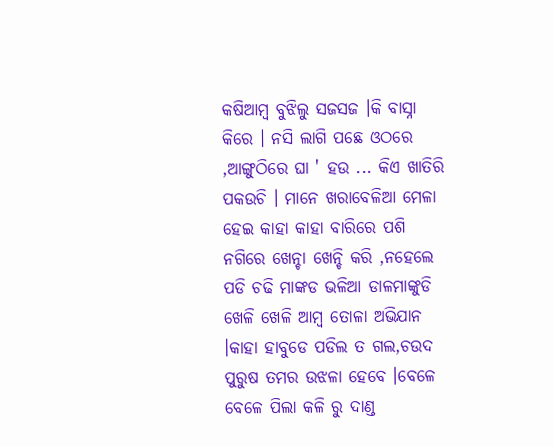କଷିଆମ୍ବ ବୁଝିଲୁ ସଜସଜ ।କି ବାସ୍ନା କିରେ । ନସି ଲାଗି ପଛେ ଓଠରେ ,ଆଙ୍ଗୁଠିରେ ଘା ' ହଉ ... କିଏ ଖାତିରି ପକଉଚି । ମାନେ ଖରାବେଳିଆ ମେଳା ହେଇ କାହା କାହା ବାରିରେ ପଶି ନଗିରେ ଖେନ୍ଚା ଖେନ୍ଚି କରି ,ନହେଲେ ପଡି ଚଢି ମାଙ୍କଡ ଭଳିଆ ଡାଳମାଙ୍କୁଡି ଖେଳି ଖେଳି ଆମ୍ବ ତୋଳା ଅଭିଯାନ ।କାହା ହାବୁଡେ ପଡିଲ ତ ଗଲ,ଚଉଦ ପୁରୁଷ ତମର ଉଝଳା ହେବେ ।ବେଳେ ବେଳେ ପିଲା କଳି ରୁ ଦାଣ୍ଡ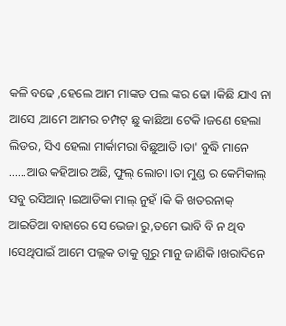କଳି ବଢେ ,ହେଲେ ଆମ ମାଙ୍କଡ ପଲ ଙ୍କର ଢୋ ।କିଛି ଯାଏ ନା ଆସେ ,ଆମେ ଆମର ଚମ୍ପଟ୍ ଛୁ କାଛିଆ ଟେକି ।ଜଣେ ହେଲା ଲିଡର, ସିଏ ହେଲା ମାର୍କାମରା ବିଛୁଆତି ।ତା' ବୁଦ୍ଧି ମାନେ ......ଆଉ କହିଆର ଅଛି, ଫୁଲ୍ ଲୋଚା ।ତା ମୁଣ୍ଡ ର କେମିକାଲ୍ ସବୁ ରସିଆନ୍ ।ଇଆଡିକା ମାଲ୍ ନୁହଁ ।କି କି ଖତରନାକ୍ ଆଇଡିଆ ବାହାରେ ସେ ଭେଜା ରୁ,ତମେ ଭାବି ବି ନ ଥିବ ।ସେଥିପାଇଁ ଆମେ ପଲ୍ଲକ ତାକୁ ଗୁରୁ ମାନୁ ଜାଣିକି ।ଖରାଦିନେ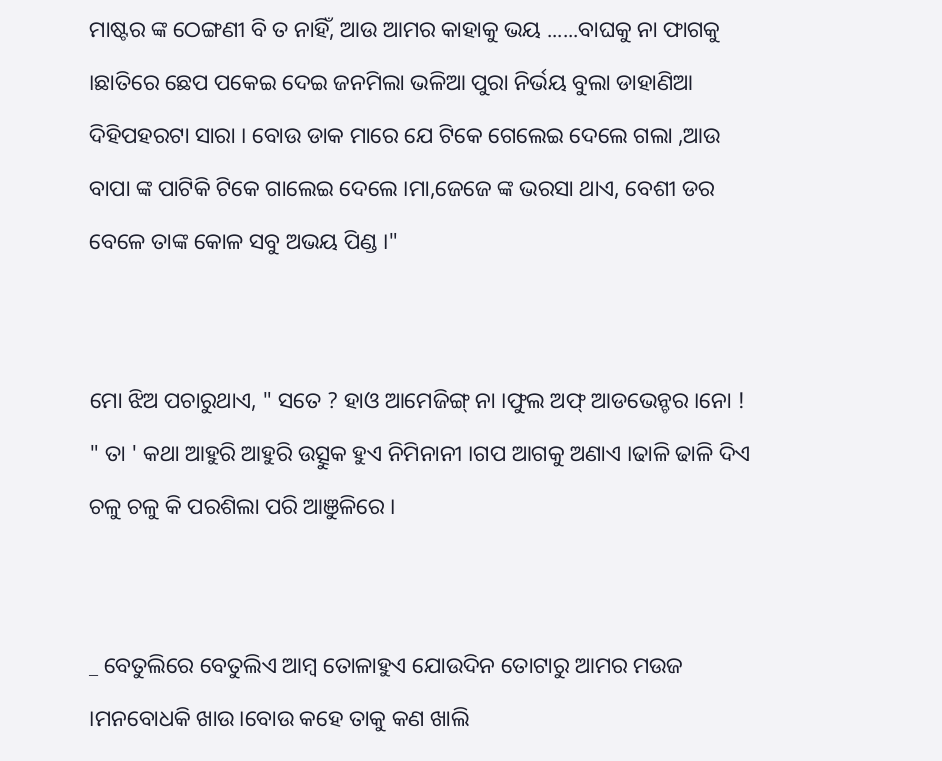ମାଷ୍ଟର ଙ୍କ ଠେଙ୍ଗଣୀ ବି ତ ନାହିଁ, ଆଉ ଆମର କାହାକୁ ଭୟ ......ବାଘକୁ ନା ଫାଗକୁ ।ଛାତିରେ ଛେପ ପକେଇ ଦେଇ ଜନମିଲା ଭଳିଆ ପୁରା ନିର୍ଭୟ ବୁଲା ଡାହାଣିଆ ଦିହିପହରଟା ସାରା । ବୋଉ ଡାକ ମାରେ ଯେ ଟିକେ ଗେଲେଇ ଦେଲେ ଗଲା ,ଆଉ ବାପା ଙ୍କ ପାଟିକି ଟିକେ ଗାଲେଇ ଦେଲେ ।ମା,ଜେଜେ ଙ୍କ ଭରସା ଥାଏ, ବେଶୀ ଡର ବେଳେ ତାଙ୍କ କୋଳ ସବୁ ଅଭୟ ପିଣ୍ଡ ।"


ମୋ ଝିଅ ପଚାରୁଥାଏ, " ସତେ ? ହାଓ ଆମେଜିଙ୍ଗ୍ ନା ।ଫୁଲ ଅଫ୍ ଆଡଭେନ୍ଚର ।ନୋ ! " ତା ' କଥା ଆହୁରି ଆହୁରି ଉତ୍ସୁକ ହୁଏ ନିମିନାନୀ ।ଗପ ଆଗକୁ ଅଣାଏ ।ଢାଳି ଢାଳି ଦିଏ ଚଳୁ ଚଳୁ କି ପରଶିଲା ପରି ଆଞୁଳିରେ ।


_ ବେତୁଲିରେ ବେତୁଲିଏ ଆମ୍ବ ତୋଳାହୁଏ ଯୋଉଦିନ ତୋଟାରୁ ଆମର ମଉଜ ।ମନବୋଧକି ଖାଉ।ବୋଉ କହେ ତାକୁ କଣ ଖାଲି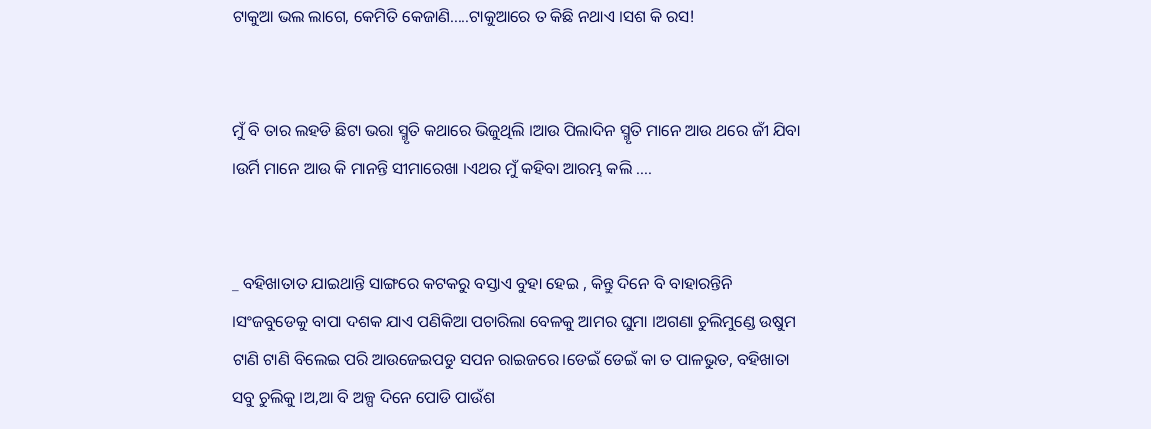ଟାକୁଆ ଭଲ ଲାଗେ, କେମିତି କେଜାଣି.....ଟାକୁଆରେ ତ କିଛି ନଥାଏ ।ସଶ କି ରସ!


ମୁଁ ବି ତାର ଲହଡି ଛିଟା ଭରା ସ୍ମୃତି କଥାରେ ଭିଜୁଥିଲି ।ଆଉ ପିଲାଦିନ ସ୍ମୃତି ମାନେ ଆଉ ଥରେ ଜୀଁ ଯିବା ।ଉର୍ମି ମାନେ ଆଉ କି ମାନନ୍ତି ସୀମାରେଖା ।ଏଥର ମୁଁ କହିବା ଆରମ୍ଭ କଲି ....


_ ବହିଖାତାତ ଯାଇଥାନ୍ତି ସାଙ୍ଗରେ କଟକରୁ ବସ୍ତାଏ ବୁହା ହେଇ , କିନ୍ତୁ ଦିନେ ବି ବାହାରନ୍ତିନି ।ସଂଜବୁଡେକୁ ବାପା ଦଶକ ଯାଏ ପଣିକିଆ ପଚାରିଲା ବେଳକୁ ଆମର ଘୁମା ।ଅଗଣା ଚୁଲିମୁଣ୍ଡେ ଉଷୁମ ଟାଣି ଟାଣି ବିଲେଇ ପରି ଆଉଜେଇପଡୁ ସପନ ରାଇଜରେ।ଡେଇଁ ଡେଇଁ କା ତ ପାଳଭୁତ, ବହିଖାତା ସବୁ ଚୁଲିକୁ ।ଅ,ଆ ବି ଅଳ୍ପ ଦିନେ ପୋଡି ପାଉଁଶ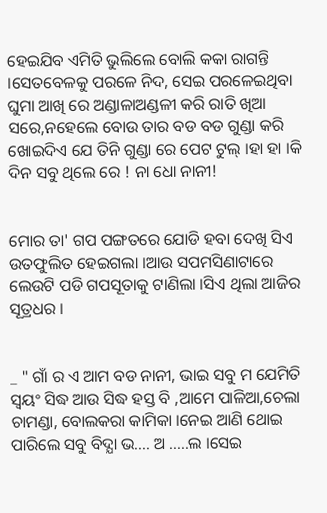ହେଇଯିବ ଏମିତି ଭୁଲିଲେ ବୋଲି କକା ରାଗନ୍ତି ।ସେତବେଳକୁ ପରଳେ ନିଦ, ସେଇ ପରଳେଇଥିବା ଘୁମା ଆଖି ରେ ଅଣ୍ଡାଳାଅଣ୍ଡଳୀ କରି ରାତି ଖିଆ ସରେ,ନହେଲେ ବୋଉ ତାର ବଡ ବଡ ଗୁଣ୍ଡା କରି ଖୋଇଦିଏ ଯେ ତିନି ଗୁଣ୍ଡା ରେ ପେଟ ଟୁଲ୍ ।ହା ହା ।କି ଦିନ ସବୁ ଥିଲେ ରେ ! ନା ଧୋ ନାନୀ!


ମୋର ତା' ଗପ ପଙ୍ଗତରେ ଯୋଡି ହବା ଦେଖି ସିଏ ଉତଫୁଲିତ ହେଇଗଲା ।ଆଉ ସପମସିଣାଟାରେ ଲେଉଟି ପଡି ଗପସୂତାକୁ ଟାଣିଲା ।ସିଏ ଥିଲା ଆଜିର ସୂତ୍ରଧର ।


_ " ଗାଁ ର ଏ ଆମ ବଡ ନାନୀ, ଭାଇ ସବୁ ମ ଯେମିତି ସ୍ବୟଂ ସିଦ୍ଧ ଆଉ ସିଦ୍ଧ ହସ୍ତ ବି ,ଆମେ ପାଳିଆ,ଚେଲା ଚାମଣ୍ଡା, ବୋଲକରା କାମିକା ।ନେଇ ଆଣି ଥୋଇ ପାରିଲେ ସବୁ ବିଦ୍ଯା ଭ.... ଅ .....ଲ ।ସେଇ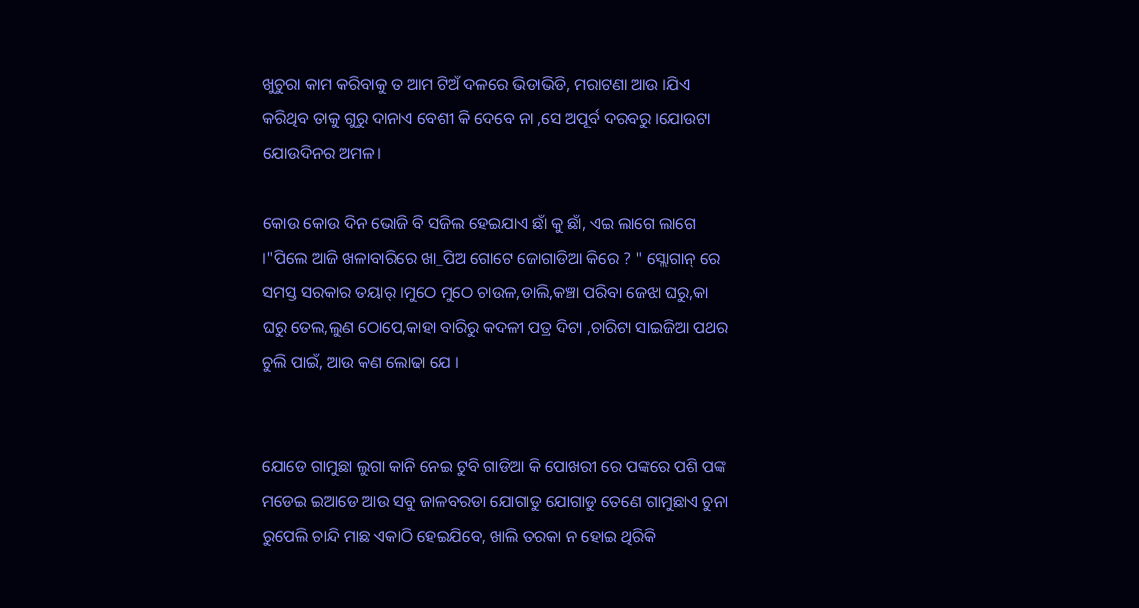ଖୁଚୁରା କାମ କରିବାକୁ ତ ଆମ ଟିଅଁ ଦଳରେ ଭିଡାଭିଡି, ମରାଟଣା ଆଉ ।ଯିଏ କରିଥିବ ତାକୁ ଗୁରୁ ଦାନାଏ ବେଶୀ କି ଦେବେ ନା ,ସେ ଅପୂର୍ବ ଦରବରୁ ।ଯୋଉଟା ଯୋଉଦିନର ଅମଳ।

କୋଉ କୋଉ ଦିନ ଭୋଜି ବି ସଜିଲ ହେଇଯାଏ ଛାଁ କୁ ଛାଁ, ଏଇ ଲାଗେ ଲାଗେ ।"ପିଲେ ଆଜି ଖଳାବାରିରେ ଖା_ପିଅ ଗୋଟେ ଜୋଗାଡିଆ କିରେ ? " ସ୍ଲୋଗାନ୍ ରେ ସମସ୍ତ ସରକାର ତୟାର୍ ।ମୁଠେ ମୁଠେ ଚାଉଳ,ଡାଲି,କଞ୍ଚା ପରିବା ଜେଝା ଘରୁ,କା ଘରୁ ତେଲ,ଲୁଣ ଠୋପେ,କାହା ବାରିରୁ କଦଳୀ ପତ୍ର ଦିଟା ,ଚାରିଟା ସାଇଜିଆ ପଥର ଚୁଲି ପାଇଁ, ଆଉ କଣ ଲୋଢା ଯେ ।


ଯୋଡେ ଗାମୁଛା ଲୁଗା କାନି ନେଇ ଟୁବି ଗାଡିଆ କି ପୋଖରୀ ରେ ପଙ୍କରେ ପଶି ପଙ୍କ ମଡେଇ ଇଆଡେ ଆଉ ସବୁ ଜାଳବରଡା ଯୋଗାଡୁ ଯୋଗାଡୁ ତେଣେ ଗାମୁଛାଏ ଚୁନା ରୁପେଲି ଚାନ୍ଦି ମାଛ ଏକାଠି ହେଇଯିବେ, ଖାଲି ତରକା ନ ହୋଇ ଥିରିକି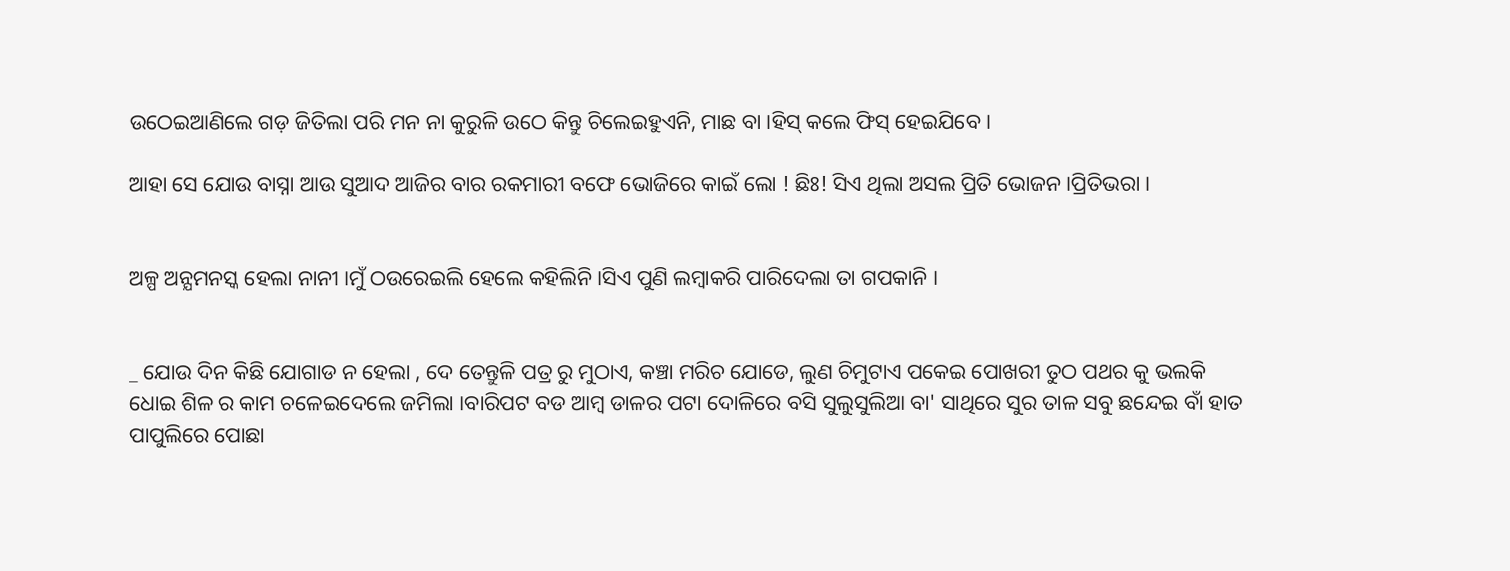ଉଠେଇଆଣିଲେ ଗଡ଼ ଜିତିଲା ପରି ମନ ନା କୁରୁଳି ଉଠେ କିନ୍ତୁ ଚିଲେଇହୁଏନି, ମାଛ ବା ।ହିସ୍ କଲେ ଫିସ୍ ହେଇଯିବେ ।

ଆହା ସେ ଯୋଉ ବାସ୍ନା ଆଉ ସୁଆଦ ଆଜିର ବାର ରକମାରୀ ବଫେ ଭୋଜିରେ କାଇଁ ଲୋ ! ଛିଃ! ସିଏ ଥିଲା ଅସଲ ପ୍ରିତି ଭୋଜନ ।ପ୍ରିତିଭରା ।


ଅଳ୍ପ ଅନ୍ଯମନସ୍କ ହେଲା ନାନୀ ।ମୁଁ ଠଉରେଇଲି ହେଲେ କହିଲିନି ।ସିଏ ପୁଣି ଲମ୍ବାକରି ପାରିଦେଲା ତା ଗପକାନି ।


_ ଯୋଉ ଦିନ କିଛି ଯୋଗାଡ ନ ହେଲା , ଦେ ତେନ୍ତୁଳି ପତ୍ର ରୁ ମୁଠାଏ, କଞ୍ଚା ମରିଚ ଯୋଡେ, ଲୁଣ ଚିମୁଟାଏ ପକେଇ ପୋଖରୀ ତୁଠ ପଥର କୁ ଭଲକି ଧୋଇ ଶିଳ ର କାମ ଚଳେଇଦେଲେ ଜମିଲା ।ବାରିପଟ ବଡ ଆମ୍ବ ଡାଳର ପଟା ଦୋଳିରେ ବସି ସୁଲୁସୁଲିଆ ବା' ସାଥିରେ ସୁର ତାଳ ସବୁ ଛନ୍ଦେଇ ବାଁ ହାତ ପାପୁଲିରେ ପୋଛା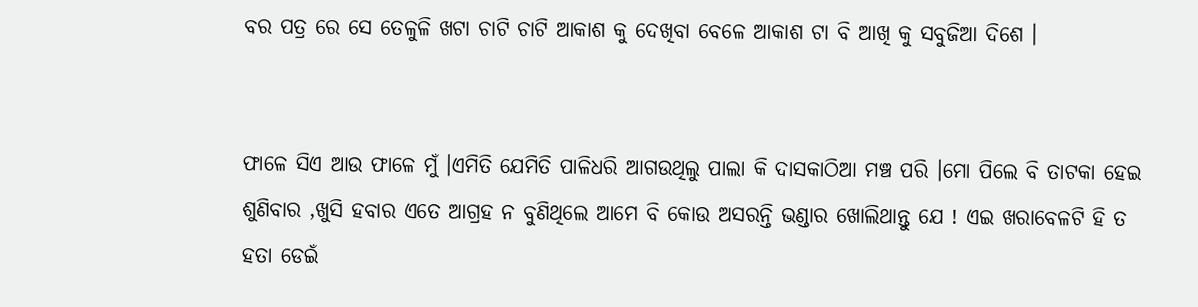ବର ପତ୍ର ରେ ସେ ତେଳୁଳି ଖଟା ଚାଟି ଚାଟି ଆକାଶ କୁ ଦେଖିବା ବେଳେ ଆକାଶ ଟା ବି ଆଖି କୁ ସବୁଜିଆ ଦିଶେ ।


ଫାଳେ ସିଏ ଆଉ ଫାଳେ ମୁଁ ।ଏମିତି ଯେମିତି ପାଳିଧରି ଆଗଉଥିଲୁ ପାଲା କି ଦାସକାଠିଆ ମଞ୍ଚ ପରି ।ମୋ ପିଲେ ବି ତାଟକା ହେଇ ଶୁଣିବାର ,ଖୁସି ହବାର ଏତେ ଆଗ୍ରହ ନ ବୁଣିଥିଲେ ଆମେ ବି କୋଉ ଅସରନ୍ତି ଭଣ୍ଡାର ଖୋଲିଥାନ୍ତୁ ଯେ ! ଏଇ ଖରାବେଳଟି ହି ତ ହତା ଡେଇଁ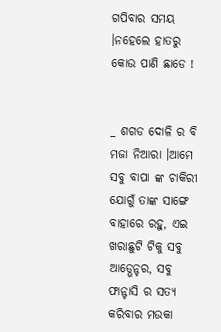ଗପିବାର ସମୟ ।ନହେଲେ ହାତରୁ କୋଉ ପାଣି ଛାଡେ !


_ ଶଗଡ ଦୋଳି ର ବି ମଜା ନିଆରା ।ଆମେ ସବୁ ବାପା ଙ୍କ ଚାକିରୀ ଯୋଗୁଁ ତାଙ୍କ ସାଙ୍ଗେ ବାହାରେ ରହୁ, ଏଇ ଖରାଛୁଟି ଟିକୁ ସବୁ ଆଡ୍ଭେନ୍ଚର, ସବୁ ଫାନ୍ଟାସି ର ସତ୍ଯ କରିବାର ମଉକା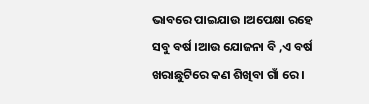ଭାବରେ ପାଇଯାଉ ।ଅପେକ୍ଷା ରହେ ସବୁ ବର୍ଷ ।ଆଉ ଯୋଜନା ବି ,ଏ ବର୍ଷ ଖରାଛୁଟିରେ କଣ ଶିଖିବା ଗାଁ ରେ ।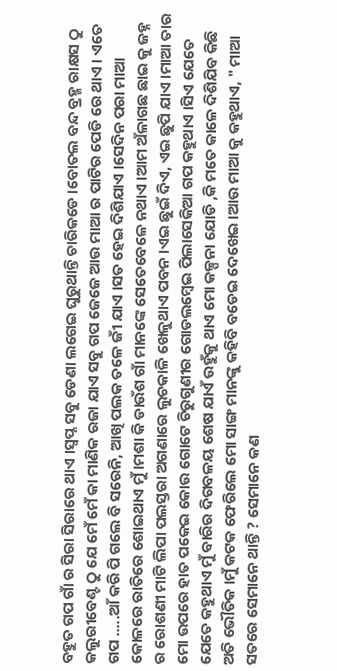ବହୁତ ଗପ ଗାଁ ର ସିରା ସିରାରେ ଥାଏ ।ସ୍ବପ୍ନ ସବୁ ଡେଣା ଲଗେଇ ଘୁରୁଥାନ୍ତି ଚାରିକଡେ ।ବୋତଲ ବନ୍ଦ ବ୍ରହ୍ମ ରାକ୍ଷସ ଠୁ କଲୁରୀବେଣ୍ଟ ଠୁ ଯେ ମେଁ ମେଁ କା ମାଣିକ ରଜା ଯାଏ ସବୁ ଗପ ଜେଜେ ଆଉ ମାଆ ର ପାଟିର ପେଡି ରେ ଥାଏ । ଏତେ ଗପ .....ଆଁ କରି ପି ଗଲେ ବି ସରେନି, ଆଖି ପଲକ ତଳେ ଜୀଁ ଯାଏ ।ସତ ହେଇ ଦିଶିଯାଏ ।ସେଦିନ ପରା ମାଆ କୋଳରେ ରାତିରେ ଶୋଇଥାଏ ମୁଁ ।ମଶା କି ଡାଉଁଶ ଗାଁ ମାନଙ୍କେ ସେତେବେଳେ ନଥାଏ ।ଆମ ଅଁଳାଗଛ ଛାଇ କୁ ଜହ୍ନ ର ରୋଶଣୀ ମାଟି ଲିପା ପଲସ୍ତରା ଅଗଣାରେ ଲୁଚକାଳି ଖେଳୁଥାଏ ପବନ ।ଏଇ ଛୁଇଁ ଦିଏ, ଏଇ ଛୁପି ଯାଏ ।ମାଆ ତାର ମୋ ଉପରେ ହାତ ପକେଇ କୋଉ ଗୋଟେ ଚିରୁଗୁଣୀର ଗୋଡଲମ୍ବେଇ ପିଲାସେକିଆ ଗପ କହୁଥାଏ ।ସିଏ ଯେତେ ଯେତେ କହୁଥାଏ ମୁଁ ବାରିର ଦିଗବଳୟ ଶେଷ ଯାଏଁ ଉହୁଁକୁ ଥାଏ ମୋ କଳ୍ପନା ଯୋଡି ,କି ମତେ କାଳେ ଦିଶିଯିବ କିଛି ଅତି ଭୌତିକ ।ମୁଁ କଟକ ଫେରିଲେ ମୋ ସାଙ୍ଗ ମାନଙ୍କୁ କହିବି ବଡେଇ ଦେଖେଇ ।ଆଉ ମାଆ କୁ କହୁଥାଏ, " ମାଆ ସତରେ ସେମାନେ ଥାନ୍ତି ? ସେମାନେ କଣ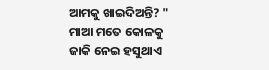ଆମକୁ ଖାଇଦିଅନ୍ତି? " ମାଆ ମତେ କୋଳକୁ ଜାକି ନେଇ ହସୁଥାଏ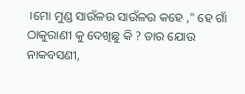।ମୋ ମୁଣ୍ଡ ସାଉଁଳଉ ସାଉଁଳଉ କହେ ," ହେ ଗାଁ ଠାକୁରାଣୀ କୁ ଦେଖିଛୁ କି ? ତାର ଯୋଉ ନାକବସଣୀ,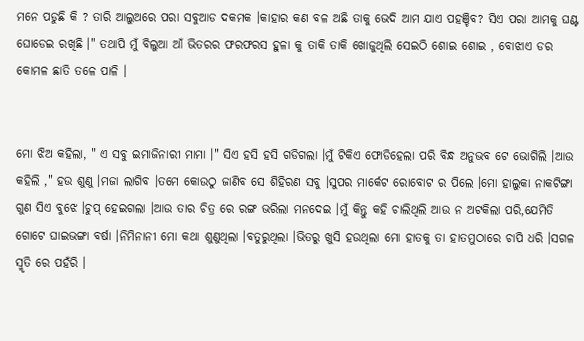ମନେ ପଡୁଛି କି ? ତାରି ଆଲୁଅରେ ପରା ସବୁଆଡ ଦକମକ ।କାହାର କଣ ବଳ ଅଛି ତାକୁ ଭେଦି ଆମ ଯାଏ ପହଞ୍ଚିବ? ସିଏ ପରା ଆମକୁ ଘଣ୍ଟ ଘୋଡେଇ ରଖିଛି ।" ତଥାପି ମୁଁ ବିଲୁଆ ଆଁ ଭିତରର ଫରଫରସ ହୁଳା କୁ ତାକି ତାକି ଖୋଜୁଥିଲି ସେଇଠି ଶୋଇ ଶୋଇ , ବୋଝାଏ ଡର କୋମଳ ଛାତି ତଳେ ପାଳି ।


ମୋ ଝିଅ କହିଲା, " ଏ ସବୁ ଇମାଜିନାରୀ ମାମା ।" ସିଏ ହସି ହସି ଗଡିଗଲା ।ମୁଁ ଟିକିଏ ଫୋଡିହେଲା ପରି ବିନ୍ଧ ଅନୁଭବ ଟେ ଭୋଗିଲି ।ଆଉ କହିଲି ," ହଉ ଶୁଣୁ ।ମଜା ଲାଗିବ ।ତମେ କୋଉଠୁ ଜାଣିବ ସେ ଶିହିରଣ ସବୁ ।ସୁପର ମାର୍କେଟ ରୋବୋଟ ର ପିଲେ ।ମୋ ହାଲୁକା ନାକଟିଙ୍ଗା ଗୁଣ ସିଏ ବୁଝେ ।ଚୁପ୍ ହେଇଗଲା ।ଆଉ ତାର ଚିତ୍ର ରେ ରଙ୍ଗ ଭରିଲା ମନଦେଇ ।ମୁଁ କିନ୍ତୁ କହି ଚାଲିଥିଲି ଆଉ ନ ଅଟକିଲା ପରି,ଯେମିତି ଗୋଟେ ଘାଇଭଙ୍ଗା ବର୍ଷା ।ନିମିନାନୀ ମୋ କଥା ଶୁଣୁଥିଲା ।ବତୁରୁଥିଲା ।ଭିତରୁ ଖୁସି ହଉଥିଲା ମୋ ହାତକୁ ତା ହାତମୁଠାରେ ଚାପି ଧରି ।ସଗଳ ସ୍ମୃତି ରେ ପହଁରି ।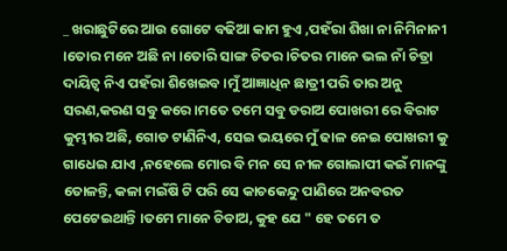_ ଖରାଛୁଟିରେ ଆଉ ଗୋଟେ ବଢିଆ କାମ ହୁଏ ,ପହଁରା ଶିଖା ନା ନିମିନାନୀ ।ତୋର ମନେ ଅଛି ନା ।ତୋରି ସାଙ୍ଗ ଚିତର ।ଚିତର ମାନେ ଭଲ ନାଁ ଚିତ୍ରା ଦାୟିତ୍ୱ ନିଏ ପହଁରା ଶିଖେଇବ ।ମୁଁ ଆଜ୍ଞାଧିନ ଛାତ୍ରୀ ପରି ତାର ଅନୁ ସରଣ,କରଣ ସବୁ କରେ ।ମତେ ତମେ ସବୁ ଡରାଅ ପୋଖରୀ ରେ ବିରାଟ କୁମ୍ଭୀର ଅଛି, ଗୋଡ ଟାଣିନିଏ, ସେଇ ଭୟରେ ମୁଁ ଢାଳ ନେଇ ପୋଖରୀ କୁ ଗାଧେଇ ଯାଏ ,ନହେଲେ ମୋର ବି ମନ ସେ ନୀଳ ଗୋଲାପୀ କଇଁ ମାନଙ୍କୁ ତୋଳନ୍ତି, କଳା ମଇଁଷି ଟି ପରି ସେ କାଚକେନ୍ଦୁ ପାଣିରେ ଅନବରତ ପେଟେଇଥାନ୍ତି ।ତମେ ମାନେ ଚିଡାଅ, କୁହ ଯେ " ହେ ତମେ ତ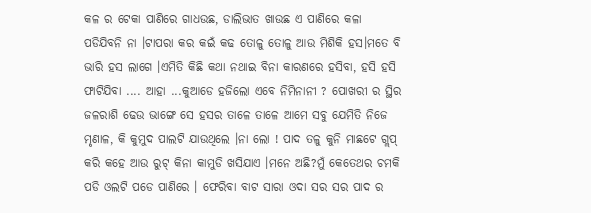କଳ ର ଟେକା ପାଣିରେ ଗାଧଉଛ, ଡାଲିଭାତ ଖାଉଛ ଏ ପାଣିରେ କଳା ପଡିଯିବନି ନା ।ଟାପରା କର କଇଁ କଢ ତୋଳୁ ତୋଳୁ ଆଉ ମିଶିକି ହସ।ମତେ ବି ଭାରି ହସ ଲାଗେ ।ଏମିତି କିଛି କଥା ନଥାଇ ବିନା କାରଣରେ ହସିବା, ହସି ହସି ଫାଟିଯିବା .... ଆହା ...କୁଆଡେ ହଜିଲୋ ଏବେ ନିମିନାନୀ ? ପୋଖରୀ ର ସ୍ଥିର ଜଳରାଶି ଢେଉ ଭାଙ୍ଗେ ସେ ହସର ତାଳେ ତାଳେ ଆମେ ସବୁ ଯେମିତି ନିଜେ ମୃଣାଳ, କି କୁମୁଦ ପାଲଟି ଯାଉଥିଲେ ।ନା ଲୋ ! ପାଦ ତଳୁ କୁନି ମାଛଟେ ଗ୍ଲପ୍ କରି କହେ ଆଉ ରୁଟ୍ କିନା କାମୁଡି ଖସିଯାଏ ।ମନେ ଅଛି?ମୁଁ କେତେଥର ଚମକି ପଡି ଓଲଟି ପଡେ ପାଣିରେ । ଫେରିବା ବାଟ ସାରା ଓଦା ସର ସର ପାଦ ର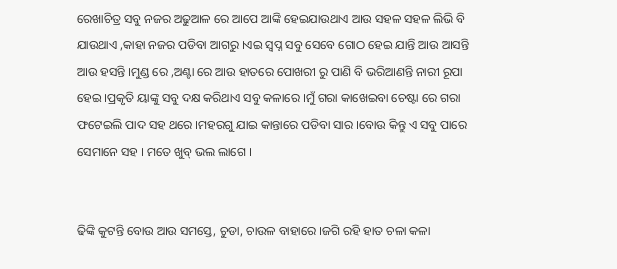ରେଖାଚିତ୍ର ସବୁ ନଜର ଅଢୁଆଳ ରେ ଆପେ ଆଙ୍କି ହେଇଯାଉଥାଏ ଆଉ ସହଳ ସହଳ ଲିଭି ବି ଯାଉଥାଏ ,କାହା ନଜର ପଡିବା ଆଗରୁ ।ଏଇ ସ୍ବପ୍ନ ସବୁ ସେବେ ଗୋଠ ହେଇ ଯାନ୍ତି ଆଉ ଆସନ୍ତି ଆଉ ହସନ୍ତି ।ମୁଣ୍ଡ ରେ ,ଅଣ୍ଟା ରେ ଆଉ ହାତରେ ପୋଖରୀ ରୁ ପାଣି ବି ଭରିଆଣନ୍ତି ନାରୀ ରୂପା ହେଇ ।ପ୍ରକୃତି ୟାଙ୍କୁ ସବୁ ଦକ୍ଷ କରିଥାଏ ସବୁ କଳାରେ ।ମୁଁ ଗରା କାଖେଇବା ଚେଷ୍ଟା ରେ ଗରା ଫଟେଇଲି ପାଦ ସହ ଥରେ ।ମହରଗୁ ଯାଇ କାନ୍ତାରେ ପଡିବା ସାର ।ବୋଉ କିନ୍ତୁ ଏ ସବୁ ପାରେ ସେମାନେ ସହ । ମତେ ଖୁବ୍ ଭଲ ଲାଗେ ।


ଢିଙ୍କି କୁଟନ୍ତି ବୋଉ ଆଉ ସମସ୍ତେ, ଚୁଡା, ଚାଉଳ ବାହାରେ ।ଜଗି ରହି ହାତ ଚଳା କଳା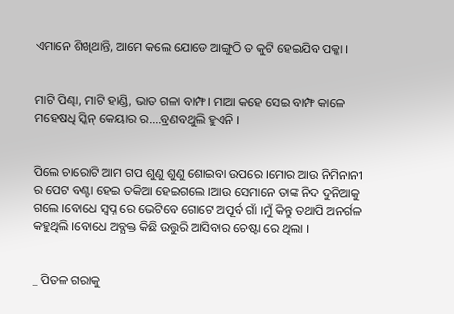ଏମାନେ ଶିଖିଥାନ୍ତି, ଆମେ କଲେ ଯୋଡେ ଆଙ୍ଗୁଠି ତ କୁଟି ହେଇଯିବ ପକ୍କା ।


ମାଟି ପିଣ୍ଢା, ମାଟି ହାଣ୍ଡି, ଭାତ ଗଳା ବାମ୍ଫ। ମାଆ କହେ ସେଇ ବାମ୍ଫ କାଳେ ମହେଷଧି ସ୍କିନ୍ କେୟାର ର....ବ୍ରଣବଥୁଲି ହୁଏନି ।


ପିଲେ ଚାରୋଟି ଆମ ଗପ ଶୁଣୁ ଶୁଣୁ ଶୋଇବା ଉପରେ ।ମୋର ଆଉ ନିମିନାନୀ ର ପେଟ ବଣ୍ଟା ହେଇ ତକିଆ ହେଇଗଲେ ।ଆଉ ସେମାନେ ତାଙ୍କ ନିଦ ଦୁନିଆକୁ ଗଲେ ।ବୋଧେ ସ୍ବପ୍ନ ରେ ଭେଟିବେ ଗୋଟେ ଅପୂର୍ବ ଗାଁ ।ମୁଁ କିନ୍ତୁ ତଥାପି ଅନର୍ଗଳ କହୁଥିଲି ।ବୋଧେ ଅବ୍ଯକ୍ତ କିଛି ଉତ୍ତୁରି ଆସିବାର ଚେଷ୍ଟା ରେ ଥିଲା ।


_ ପିତଳ ଗରାକୁ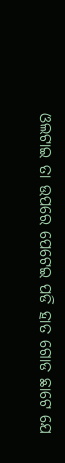ଓଲଟାଇ ତା ଉପରେ ପେଟେଇ ପଡି ହାତ ଗୋଡ ଛାଟେ ଯେ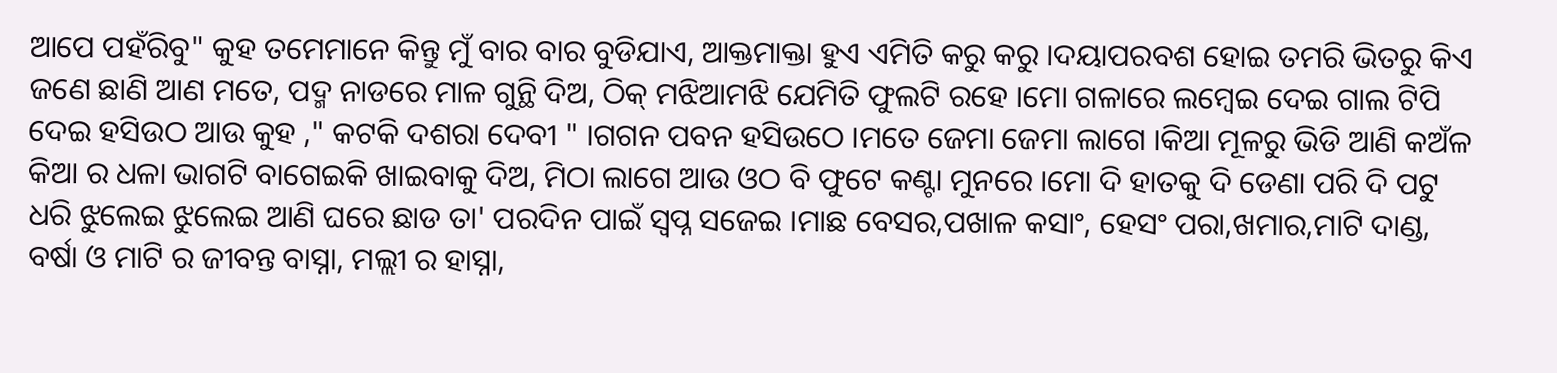ଆପେ ପହଁରିବୁ" କୁହ ତମେମାନେ କିନ୍ତୁ ମୁଁ ବାର ବାର ବୁଡିଯାଏ, ଆକ୍ତମାକ୍ତା ହୁଏ ଏମିତି କରୁ କରୁ ।ଦୟାପରବଶ ହୋଇ ତମରି ଭିତରୁ କିଏ ଜଣେ ଛାଣି ଆଣ ମତେ, ପଦ୍ମ ନାଡରେ ମାଳ ଗୁନ୍ଥି ଦିଅ, ଠିକ୍ ମଝିଆମଝି ଯେମିତି ଫୁଲଟି ରହେ ।ମୋ ଗଳାରେ ଲମ୍ବେଇ ଦେଇ ଗାଲ ଟିପି ଦେଇ ହସିଉଠ ଆଉ କୁହ ," କଟକି ଦଶରା ଦେବୀ " ।ଗଗନ ପବନ ହସିଉଠେ ।ମତେ ଜେମା ଜେମା ଲାଗେ ।କିଆ ମୂଳରୁ ଭିଡି ଆଣି କଅଁଳ କିଆ ର ଧଳା ଭାଗଟି ବାଗେଇକି ଖାଇବାକୁ ଦିଅ, ମିଠା ଲାଗେ ଆଉ ଓଠ ବି ଫୁଟେ କଣ୍ଟା ମୁନରେ ।ମୋ ଦି ହାତକୁ ଦି ଡେଣା ପରି ଦି ପଟୁ ଧରି ଝୁଲେଇ ଝୁଲେଇ ଆଣି ଘରେ ଛାଡ ତା' ପରଦିନ ପାଇଁ ସ୍ବପ୍ନ ସଜେଇ ।ମାଛ ବେସର,ପଖାଳ କସାଂ, ହେସଂ ପରା,ଖମାର,ମାଟି ଦାଣ୍ଡ, ବର୍ଷା ଓ ମାଟି ର ଜୀବନ୍ତ ବାସ୍ନା, ମଲ୍ଲୀ ର ହାସ୍ନା,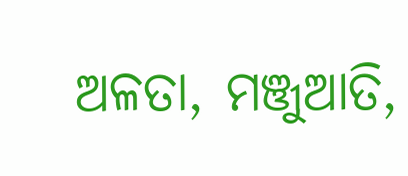ଅଳତା, ମଞ୍ଜୁଆତି,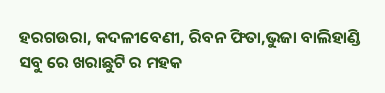ହରଗଉରା, କଦଳୀବେଣୀ, ରିବନ ଫିତା,ଭୁଜା ବାଲିହାଣ୍ଡି ସବୁ ରେ ଖରାଛୁଟି ର ମହକ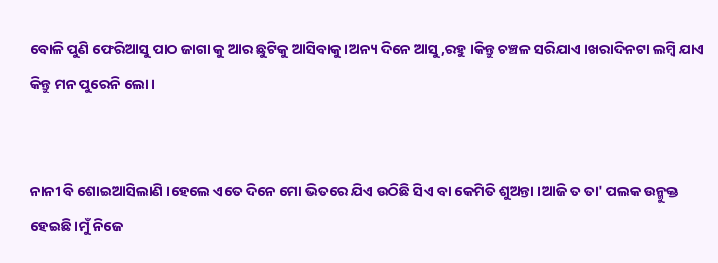ବୋଳି ପୁଣି ଫେରିଆସୁ ପାଠ ଜାଗା କୁ ଆର ଛୁଟିକୁ ଆସିବାକୁ ।ଅନ୍ୟ ଦିନେ ଆସୁ,ରହୁ ।କିନ୍ତୁ ଚଞ୍ଚଳ ସରିଯାଏ ।ଖରାଦିନଟା ଲମ୍ବି ଯାଏ କିନ୍ତୁ ମନ ପୁରେନି ଲୋ ।


ନାନୀ ବି ଶୋଇଆସିଲାଣି ।ହେଲେ ଏତେ ଦିନେ ମୋ ଭିତରେ ଯିଏ ଉଠିଛି ସିଏ ବା କେମିତି ଶୁଅନ୍ତା ।ଆଜି ତ ତା' ପଲକ ଉନ୍ମୁକ୍ତ ହେଇଛି ।ମୁଁ ନିଜେ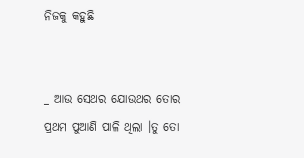ନିଜକୁ କହୁଛି


_ ଆଉ ସେଥର ଯୋଉଥର ତୋର ପ୍ରଥମ ପୁଆଣି ପାଳି ଥିଲା ।ତୁ ତୋ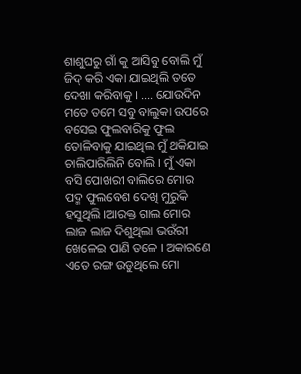ଶାଶୁଘରୁ ଗାଁ କୁ ଆସିବୁ ବୋଲି ମୁଁ ଜିଦ୍ କରି ଏକା ଯାଇଥିଲି ତତେ ଦେଖା କରିବାକୁ । .... ଯୋଉଦିନ ମତେ ତମେ ସବୁ ବାଲୁକା ଉପରେ ବସେଇ ଫୁଲବାରିକୁ ଫୁଲ ତୋଳିବାକୁ ଯାଇଥିଲ ମୁଁ ଥକିଯାଇ ଚାଲିପାରିଲିନି ବୋଲି । ମୁଁ ଏକା ବସି ପୋଖରୀ ବାଲିରେ ମୋର ପଦ୍ମ ଫୁଲବେଶ ଦେଖି ମୁରୁକି ହସୁଥିଲି ।ଆରକ୍ତ ଗାଲ ମୋର ଲାଜ ଲାଜ ଦିଶୁଥିଲା ଭଉଁରୀ ଖେଳେଇ ପାଣି ତଳେ । ଅକାରଣେ ଏତେ ରଙ୍ଗ ଉଡୁଥିଲେ ମୋ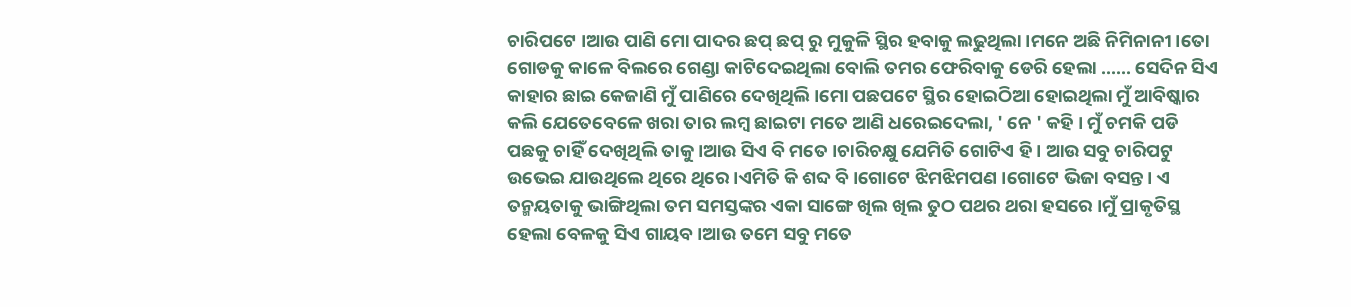ଚାରିପଟେ ।ଆଉ ପାଣି ମୋ ପାଦର ଛପ୍ ଛପ୍ ରୁ ମୁକୁଳି ସ୍ଥିର ହବାକୁ ଲଢୁଥିଲା ।ମନେ ଅଛି ନିମିନାନୀ ।ତୋ ଗୋଡକୁ କାଳେ ବିଲରେ ଗେଣ୍ଡା କାଟିଦେଇଥିଲା ବୋଲି ତମର ଫେରିବାକୁ ଡେରି ହେଲା ...... ସେଦିନ ସିଏ କାହାର ଛାଇ କେଜାଣି ମୁଁ ପାଣିରେ ଦେଖିଥିଲି ।ମୋ ପଛପଟେ ସ୍ଥିର ହୋଇଠିଆ ହୋଇଥିଲା ମୁଁ ଆବିଷ୍କାର କଲି ଯେତେବେଳେ ଖରା ତାର ଲମ୍ବ ଛାଇଟା ମତେ ଆଣି ଧରେଇଦେଲା, ' ନେ ' କହି । ମୁଁ ଚମକି ପଡି ପଛକୁ ଚାହିଁ ଦେଖିଥିଲି ତାକୁ ।ଆଉ ସିଏ ବି ମତେ ।ଚାରିଚକ୍ଷୁ ଯେମିତି ଗୋଟିଏ ହି । ଆଉ ସବୁ ଚାରିପଟୁ ଉଭେଇ ଯାଉଥିଲେ ଥିରେ ଥିରେ ।ଏମିତି କି ଶବ୍ଦ ବି ।ଗୋଟେ ଝିମଝିମପଣ ।ଗୋଟେ ଭିଜା ବସନ୍ତ । ଏ ତନ୍ମୟତାକୁ ଭାଙ୍ଗିଥିଲା ତମ ସମସ୍ତଙ୍କର ଏକା ସାଙ୍ଗେ ଖିଲ ଖିଲ ତୁଠ ପଥର ଥରା ହସରେ ।ମୁଁ ପ୍ରାକୃତିସ୍ଥ ହେଲା ବେଳକୁ ସିଏ ଗାୟବ ।ଆଉ ତମେ ସବୁ ମତେ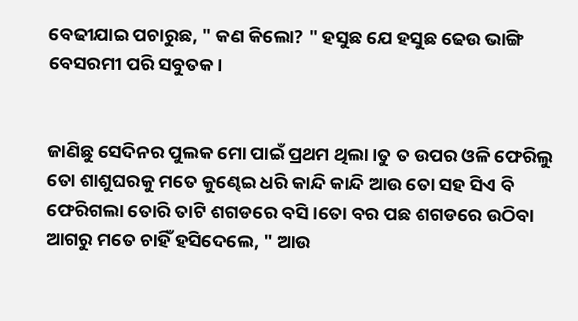ବେଢୀଯାଇ ପଚାରୁଛ, " କଣ କିଲୋ? " ହସୁଛ ଯେ ହସୁଛ ଢେଉ ଭାଙ୍ଗି ବେସରମୀ ପରି ସବୁତକ।


ଜାଣିଛୁ ସେଦିନର ପୁଲକ ମୋ ପାଇଁ ପ୍ରଥମ ଥିଲା ।ତୁ ତ ଉପର ଓଳି ଫେରିଲୁ ତୋ ଶାଶୁଘରକୁ ମତେ କୁଣ୍ଢେଇ ଧରି କାନ୍ଦି କାନ୍ଦି ଆଉ ତୋ ସହ ସିଏ ବି ଫେରିଗଲା ତୋରି ତାଟି ଶଗଡରେ ବସି ।ତୋ ବର ପଛ ଶଗଡରେ ଉଠିବା ଆଗରୁ ମତେ ଚାହିଁ ହସିଦେଲେ, " ଆଉ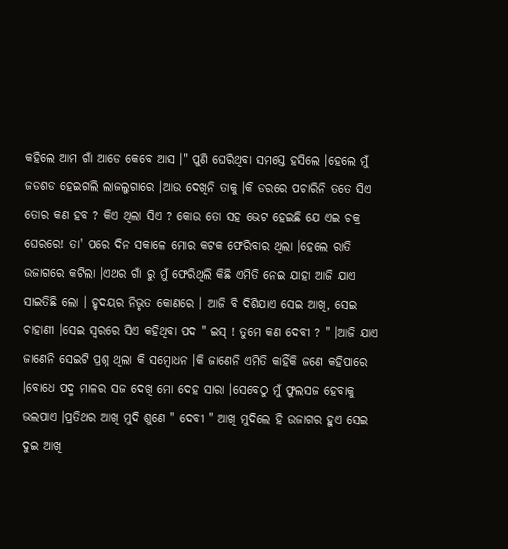କହିଲେ ଆମ ଗାଁ ଆଡେ କେବେ ଆସ ।" ପୁଣି ଘେରିଥିବା ସମସ୍ତେ ହସିଲେ ।ହେଲେ ମୁଁ ଜଡଶଡ ହେଇଗଲି ଲାଜଲୁଗାରେ ।ଆଉ ଦେଖିନି ତାକୁ ।କି ଡରରେ ପଚାରିନି ତତେ ସିଏ ତୋର କଣ ହବ ? କିଏ ଥିଲା ସିଏ ? କୋଉ ତୋ ସହ ଭେଟ ହେଇଛି ଯେ ଏଇ ଚକ୍ର ଘେରରେ! ତା' ପରେ ଦିନ ସକାଳେ ମୋର କଟକ ଫେରିବାର ଥିଲା ।ହେଲେ ରାତି ଉଜାଗରେ କଟିଲା ।ଏଥର ଗାଁ ରୁ ମୁଁ ଫେରିଥିଲି କିଛି ଏମିତି ନେଇ ଯାହା ଆଜି ଯାଏ ସାଇତିଛି ଲୋ । ହୃଦୟର ନିଭୃତ କୋଣରେ । ଆଜି ବି ଦିଶିଯାଏ ସେଇ ଆଖି, ସେଇ ଚାହାଣୀ ।ସେଇ ସ୍ବରରେ ସିଏ କହିଥିବା ପଦ " ଇସ୍ ! ତୁମେ କଣ ଦେବୀ ? " ।ଆଜି ଯାଏ ଜାଣେନି ସେଇଟି ପ୍ରଶ୍ନ ଥିଲା କି ସମ୍ବୋଧନ ।କି ଜାଣେନି ଏମିତି କାହିଁକି ଜଣେ କହିପାରେ ।ବୋଧେ ପଦ୍ମ ମାଳର ସଜ ଦେଖି ମୋ ଦେହ ସାରା ।ସେବେଠୁ ମୁଁ ଫୁଲସଜ ହେବାକୁ ଭଲପାଏ ।ପ୍ରତିଥର ଆଖି ମୁଦି ଶୁଣେ " ଦେବୀ " ଆଖି ମୁଦିଲେ ହି ଉଜାଗର ହୁଏ ସେଇ ଦୁଇ ଆଖି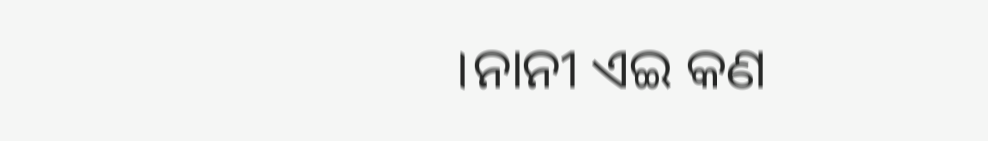।ନାନୀ ଏଇ କଣ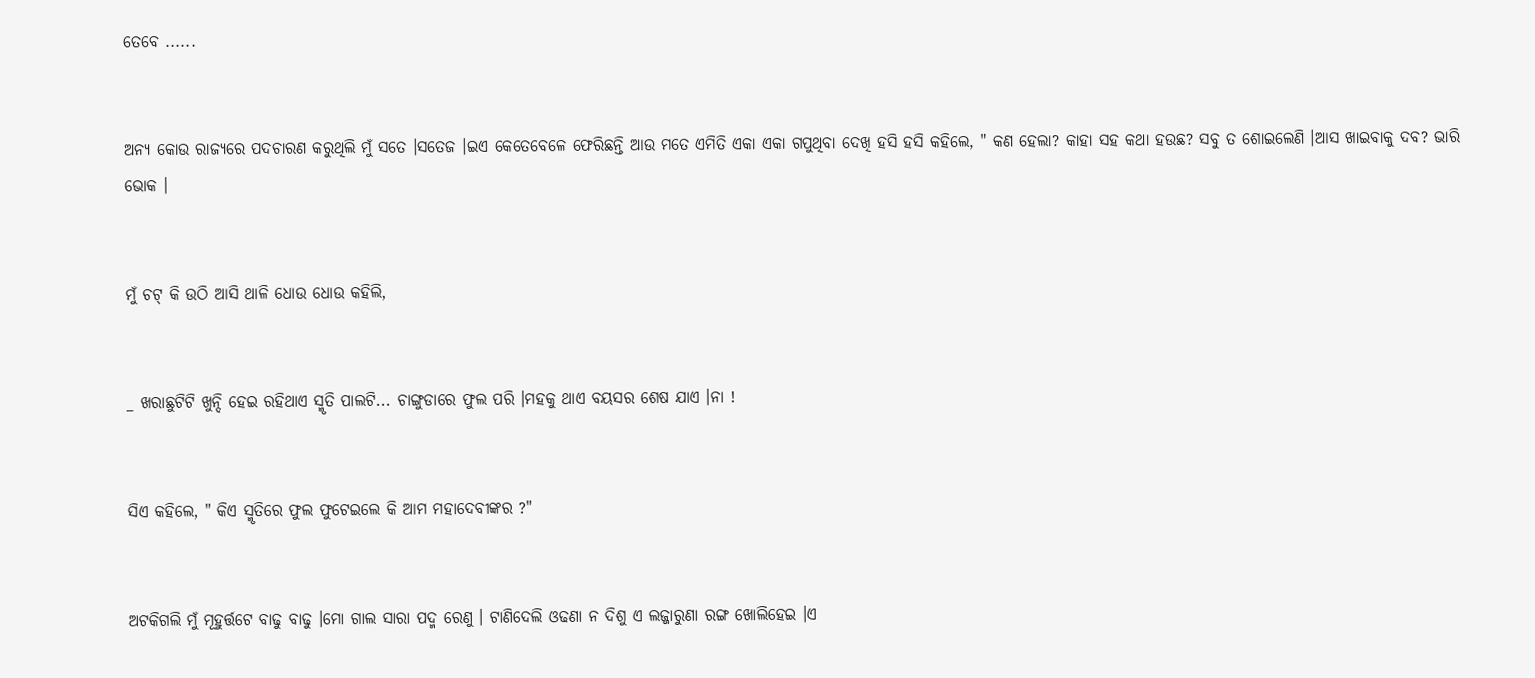ତେବେ ......


ଅନ୍ୟ କୋଉ ରାଜ୍ଯରେ ପଦଚାରଣ କରୁଥିଲି ମୁଁ ସତେ ।ସତେଜ ।ଇଏ କେତେବେଳେ ଫେରିଛନ୍ତି ଆଉ ମତେ ଏମିତି ଏକା ଏକା ଗପୁଥିବା ଦେଖି ହସି ହସି କହିଲେ, " କଣ ହେଲା? କାହା ସହ କଥା ହଉଛ? ସବୁ ତ ଶୋଇଲେଣି ।ଆସ ଖାଇବାକୁ ଦବ? ଭାରି ଭୋକ ।


ମୁଁ ଚଟ୍ କି ଉଠି ଆସି ଥାଳି ଧୋଉ ଧୋଉ କହିଲି,


_ ଖରାଛୁଟିଟି ଖୁନ୍ଦି ହେଇ ରହିଥାଏ ସ୍ମୃତି ପାଲଟି... ଚାଙ୍ଗୁଡାରେ ଫୁଲ ପରି ।ମହକୁ ଥାଏ ବୟସର ଶେଷ ଯାଏ ।ନା !


ସିଏ କହିଲେ, " କିଏ ସ୍ମୃତିରେ ଫୁଲ ଫୁଟେଇଲେ କି ଆମ ମହାଦେବୀଙ୍କର ?"


ଅଟକିଗଲି ମୁଁ ମୂହୁର୍ତ୍ତଟେ ବାଢୁ ବାଢୁ ।ମୋ ଗାଲ ସାରା ପଦ୍ମ ରେଣୁ । ଟାଣିଦେଲି ଓଢଣା ନ ଦିଶୁ ଏ ଲଜ୍ଜାରୁଣା ରଙ୍ଗ ଖୋଲିହେଇ ।ଏ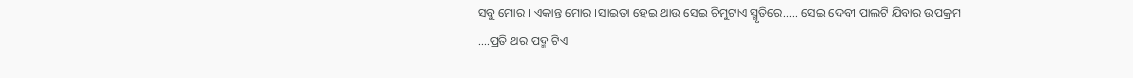ସବୁ ମୋର । ଏକାନ୍ତ ମୋର ।ସାଇତା ହେଇ ଥାଉ ସେଇ ଚିମୁଟାଏ ସ୍ମୃତିରେ..... ସେଇ ଦେବୀ ପାଲଟି ଯିବାର ଉପକ୍ରମ ....ପ୍ରତି ଥର ପଦ୍ମ ଟିଏ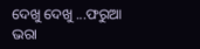ଦେଖୁ ଦେଖୁ ...ଫରୁଆ ଭରା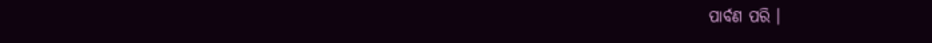ପାର୍ବଣ ପରି ।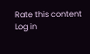Rate this content
Log in